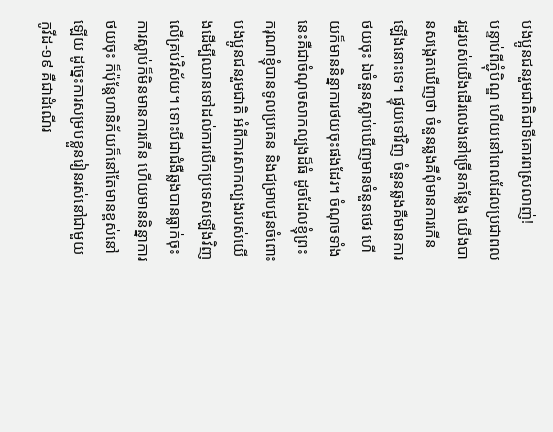បងប្អូនជនរួមជាតិជាទីគោរពស្រលាញ់!
បន្ទាប់ពីភ្ជុំបិណ្ឌ ហើយនៅពេលដែលប្រជាពលរដ្ឋរបស់យើងដើរលេងនៅច្រើនកន្លែង យើងបានសង្កេតឃើញថា ចំនួនឆ្លងគឺពុំមានការកើនឡើងនោះទេ។ ផ្ទុយទៅវិញ ចំនួនឆ្លងគឺមានការថយចុះ ឯចំនួនស្លាប់ឃើញមានចំនួនថេរ ហើយក៏មាននិន្នាការថយចុះផងដែរ។ ចំណុចទាំងនេះគឺជាចំណុចសាកល្បងដ៏ធំ ដូចដែលខ្ញុំព្រះករុណាខ្ញុំបានទូលប្រគេន និងជម្រាបជូនចំពោះបងប្អូនជនរួមជាតិ អំពីការសាកល្បងរបស់យើងដើម្បីឈានទៅដល់ការបើកប្រទេសឡើងវិញលើគ្រប់វិស័យ។ ទោះបីជាជំងឺឆ្លងបានធ្លាក់ចុះ ការស្លាប់ក៏មិនមានការកើន ហើយមាននិន្នាការថយចុះ ក៏ប៉ុន្តែហានិភ័យក៏នៅតែមានខ្ពស់នៅឡើយ ដូច្នេះការសម្របខ្លួនរៀនរស់នៅជាមួយ កូវីដ-១៩ គឺជាដំណើរ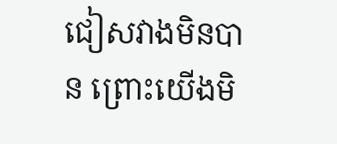ជៀសវាងមិនបាន ព្រោះយើងមិ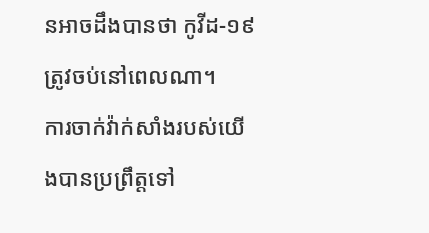នអាចដឹងបានថា កូវីដ-១៩ ត្រូវចប់នៅពេលណា។
ការចាក់វ៉ាក់សាំងរបស់យើងបានប្រព្រឹត្តទៅ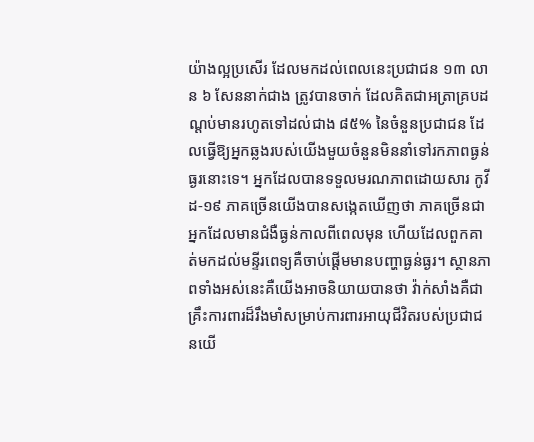យ៉ាងល្អប្រសើរ ដែលមកដល់ពេលនេះប្រជាជន ១៣ លាន ៦ សែននាក់ជាង ត្រូវបានចាក់ ដែលគិតជាអត្រាគ្របដណ្ដប់មានរហូតទៅដល់ជាង ៨៥% នៃចំនួនប្រជាជន ដែលធ្វើឱ្យអ្នកឆ្លងរបស់យើងមួយចំនួនមិននាំទៅរកភាពធ្ងន់ធ្ងរនោះទេ។ អ្នកដែលបានទទួលមរណភាពដោយសារ កូវីដ-១៩ ភាគច្រើនយើងបានសង្កេតឃើញថា ភាគច្រើនជាអ្នកដែលមានជំងឺធ្ងន់កាលពីពេលមុន ហើយដែលពួកគាត់មកដល់មន្ទីរពេទ្យគឺចាប់ផ្ដើមមានបញ្ហាធ្ងន់ធ្ងរ។ ស្ថានភាពទាំងអស់នេះគឺយើងអាចនិយាយបានថា វ៉ាក់សាំងគឺជាគ្រឹះការពារដ៏រឹងមាំសម្រាប់ការពារអាយុជីវិតរបស់ប្រជាជនយើ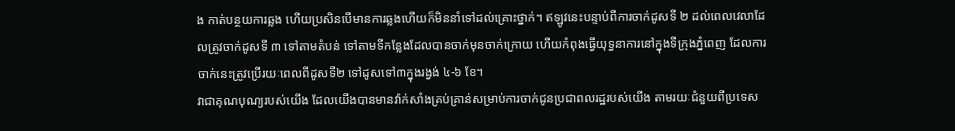ង កាត់បន្ថយការឆ្លង ហើយប្រសិនបើមានការឆ្លងហើយក៏មិននាំទៅដល់គ្រោះថ្នាក់។ ឥឡូវនេះបន្ទាប់ពីការចាក់ដូសទី ២ ដល់ពេលវេលាដែលត្រូវចាក់ដូសទី ៣ ទៅតាមតំបន់ ទៅតាមទីកន្លែងដែលបានចាក់មុនចាក់ក្រោយ ហើយកំពុងធ្វើយុទ្ធនាការនៅក្នុងទីក្រុងភ្នំពេញ ដែលការចាក់នេះត្រូវប្រើរយៈពេលពីដូសទី២ ទៅដូសទៅ៣ក្នុងរង្វង់ ៤-៦ ខែ។
វាជាគុណបុណ្យរបស់យើង ដែលយើងបានមានវ៉ាក់សាំងគ្រប់គ្រាន់សម្រាប់ការចាក់ជូនប្រជាពលរដ្ឋរបស់យើង តាមរយៈជំនួយពីប្រទេស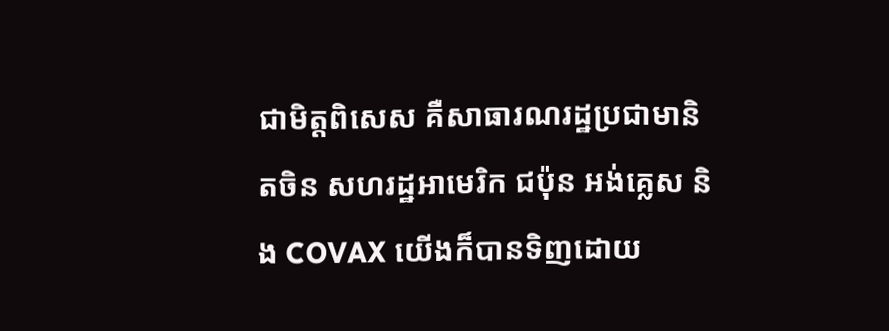ជាមិត្តពិសេស គឺសាធារណរដ្ឋប្រជាមានិតចិន សហរដ្ឋអាមេរិក ជប៉ុន អង់គ្លេស និង COVAX យើងក៏បានទិញដោយ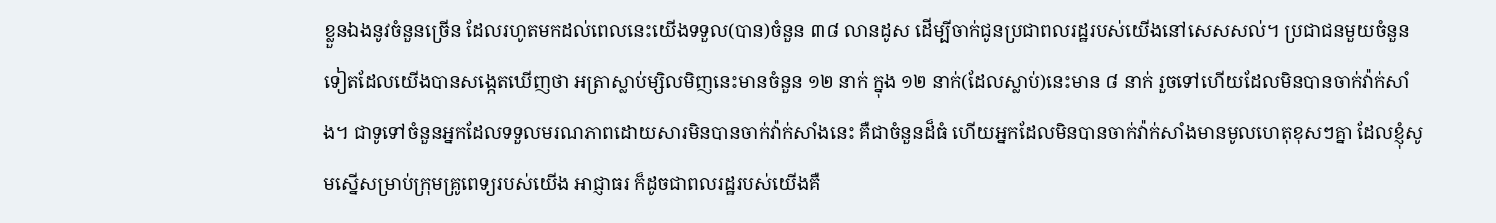ខ្លួនឯងនូវចំនួនច្រើន ដែលរហូតមកដល់ពេលនេះយើងទទួល(បាន)ចំនួន ៣៨ លានដូស ដើម្បីចាក់ជូនប្រជាពលរដ្ឋរបស់យើងនៅសេសសល់។ ប្រជាជនមួយចំនួនទៀតដែលយើងបានសង្កេតឃើញថា អត្រាស្លាប់ម្សិលមិញនេះមានចំនួន ១២ នាក់ ក្នុង ១២ នាក់(ដែលស្លាប់)នេះមាន ៨ នាក់ រួចទៅហើយដែលមិនបានចាក់វ៉ាក់សាំង។ ជាទូទៅចំនួនអ្នកដែលទទួលមរណភាពដោយសារមិនបានចាក់វ៉ាក់សាំងនេះ គឺជាចំនួនដ៏ធំ ហើយអ្នកដែលមិនបានចាក់វ៉ាក់សាំងមានមូលហេតុខុសៗគ្នា ដែលខ្ញុំសូមស្នើសម្រាប់ក្រុមគ្រូពេទ្យរបស់យើង អាជ្ញាធរ ក៏ដូចជាពលរដ្ឋរបស់យើងគឺ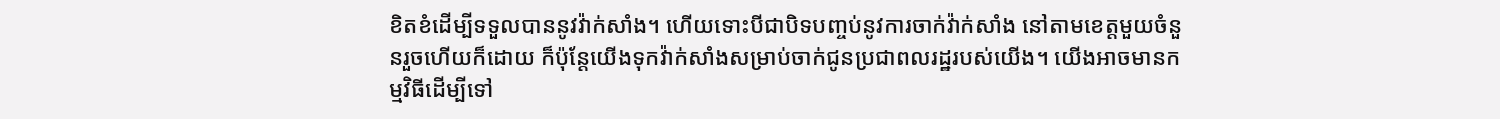ខិតខំដើម្បីទទួលបាននូវវ៉ាក់សាំង។ ហើយទោះបីជាបិទបញ្ចប់នូវការចាក់វ៉ាក់សាំង នៅតាមខេត្តមួយចំនួនរួចហើយក៏ដោយ ក៏ប៉ុន្តែយើងទុកវ៉ាក់សាំងសម្រាប់ចាក់ជូនប្រជាពលរដ្ឋរបស់យើង។ យើងអាចមានកម្មវិធីដើម្បីទៅ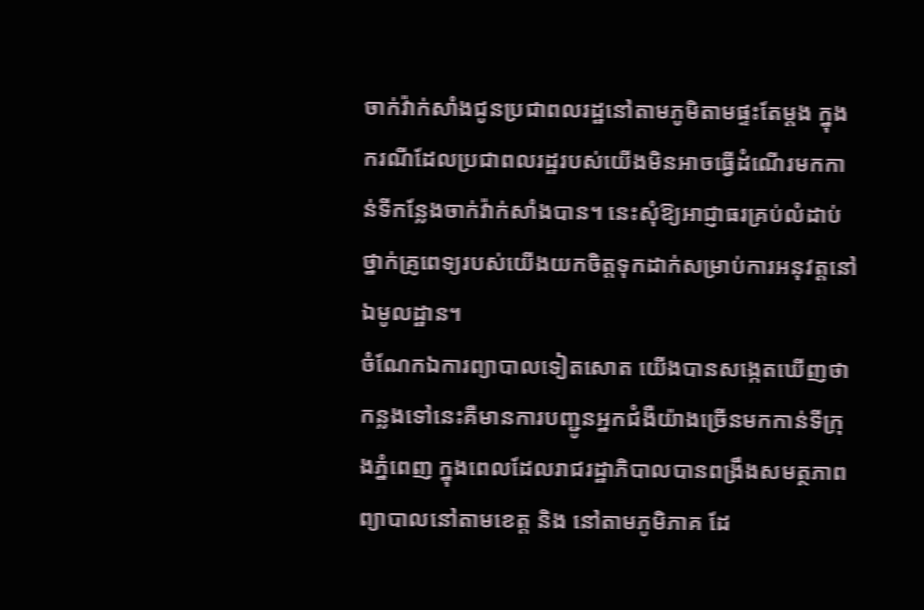ចាក់វ៉ាក់សាំងជូនប្រជាពលរដ្ឋនៅតាមភូមិតាមផ្ទះតែម្ដង ក្នុងករណីដែលប្រជាពលរដ្ឋរបស់យើងមិនអាចធ្វើដំណើរមកកាន់ទីកន្លែងចាក់វ៉ាក់សាំងបាន។ នេះសុំឱ្យអាជ្ញាធរគ្រប់លំដាប់ថ្នាក់គ្រូពេទ្យរបស់យើងយកចិត្តទុកដាក់សម្រាប់ការអនុវត្តនៅឯមូលដ្ឋាន។
ចំណែកឯការព្យាបាលទៀតសោត យើងបានសង្កេតឃើញថា កន្លងទៅនេះគឺមានការបញ្ជូនអ្នកជំងឺយ៉ាងច្រើនមកកាន់ទីក្រុងភ្នំពេញ ក្នុងពេលដែលរាជរដ្ឋាភិបាលបានពង្រឹងសមត្ថភាពព្យាបាលនៅតាមខេត្ត និង នៅតាមភូមិភាគ ដែ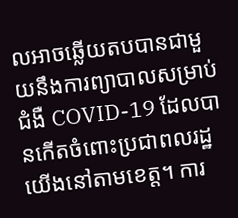លអាចឆ្លើយតបបានជាមួយនឹងការព្យាបាលសម្រាប់ជំងឺ COVID-19 ដែលបានកើតចំពោះប្រជាពលរដ្ឋយើងនៅតាមខេត្ត។ ការ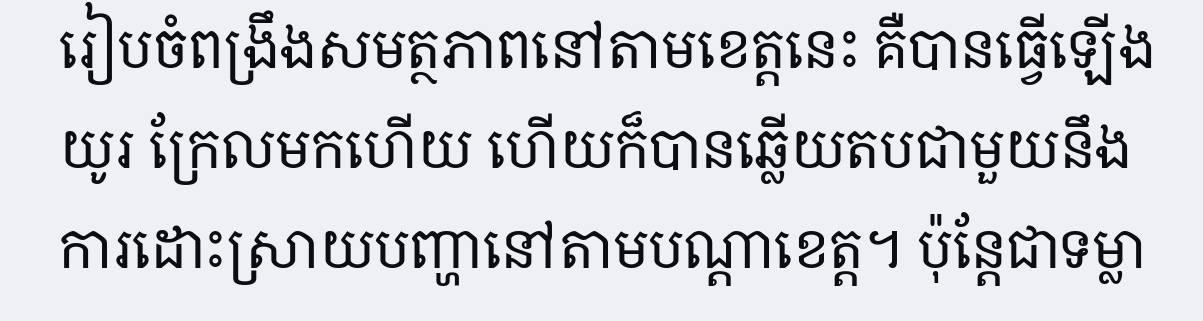រៀបចំពង្រឹងសមត្ថភាពនៅតាមខេត្តនេះ គឺបានធ្វើឡើងយូរ ក្រែលមកហើយ ហើយក៏បានឆ្លើយតបជាមួយនឹងការដោះស្រាយបញ្ហានៅតាមបណ្តាខេត្ត។ ប៉ុន្តែជាទម្លា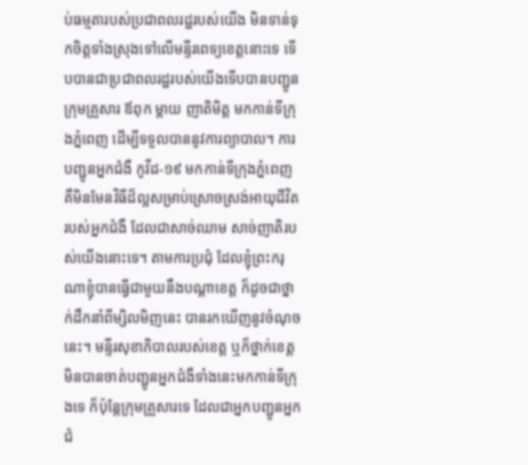ប់ធម្មតារបស់ប្រជាពលរដ្ឋរបស់យើង មិនទាន់ទុកចិត្តទាំងស្រុងទៅលើមន្ទីរពេទ្យខេត្តនោះទេ ទើបបានជាប្រជាពលរដ្ឋរបស់យើងទើបបានបញ្ជូនក្រុមគ្រួសារ ឪពុក ម្តាយ ញាតិមិត្ត មកកាន់ទីក្រុងភ្នំពេញ ដើម្បីទទួលបាននូវការព្យាបាល។ ការបញ្ជូនអ្នកជំងឺ កូវីដ-១៩ មកកាន់ទីក្រុងភ្នំពេញ គឺមិនមែនវិធីដ៏ល្អសម្រាប់ស្រោចស្រង់អាយុជីវិតរបស់អ្នកជំងឺ ដែលជាសាច់ឈាម សាច់ញាតិរបស់យើងនោះទេ។ តាមការប្រជុំ ដែលខ្ញុំព្រះករុណាខ្ញុំបានធ្វើជាមួយនឹងបណ្តាខេត្ត ក៏ដូចជាថ្នាក់ដឹកនាំពីម្សិលមិញនេះ បានរកឃើញនូវចំណុចនេះ។ មន្ទីរសុខាភិបាលរបស់ខេត្ត ឬក៏ថ្នាក់ខេត្តមិនបានចាត់បញ្ជូនអ្នកជំងឺទាំងនេះមកកាន់ទីក្រុងទេ ក៏ប៉ុន្តែក្រុមគ្រួសារទេ ដែលជាអ្នកបញ្ជូនអ្នកជំ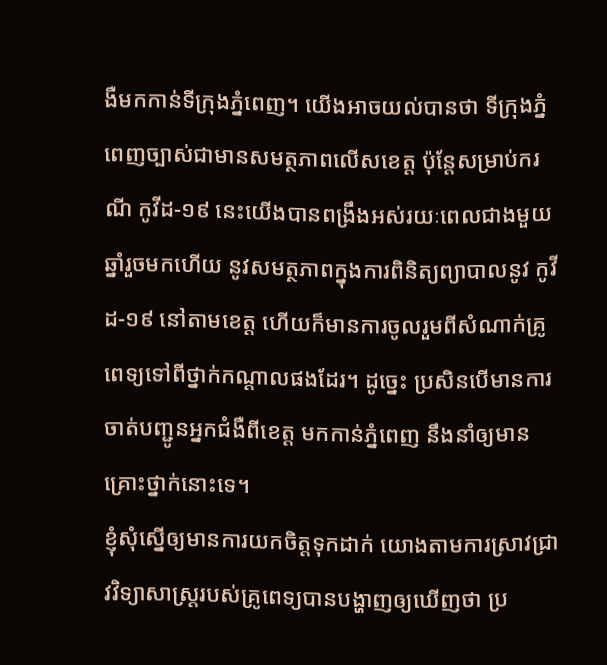ងឺមកកាន់ទីក្រុងភ្នំពេញ។ យើងអាចយល់បានថា ទីក្រុងភ្នំពេញច្បាស់ជាមានសមត្ថភាពលើសខេត្ត ប៉ុន្តែសម្រាប់ករណី កូវីដ-១៩ នេះយើងបានពង្រឹងអស់រយៈពេលជាងមួយឆ្នាំរួចមកហើយ នូវសមត្ថភាពក្នុងការពិនិត្យព្យាបាលនូវ កូវីដ-១៩ នៅតាមខេត្ត ហើយក៏មានការចូលរួមពីសំណាក់គ្រូពេទ្យទៅពីថ្នាក់កណ្តាលផងដែរ។ ដូច្នេះ ប្រសិនបើមានការចាត់បញ្ជូនអ្នកជំងឺពីខេត្ត មកកាន់ភ្នំពេញ នឹងនាំឲ្យមានគ្រោះថ្នាក់នោះទេ។
ខ្ញុំសុំស្នើឲ្យមានការយកចិត្តទុកដាក់ យោងតាមការស្រាវជ្រាវវិទ្យាសាស្ត្ររបស់គ្រូពេទ្យបានបង្ហាញឲ្យឃើញថា ប្រ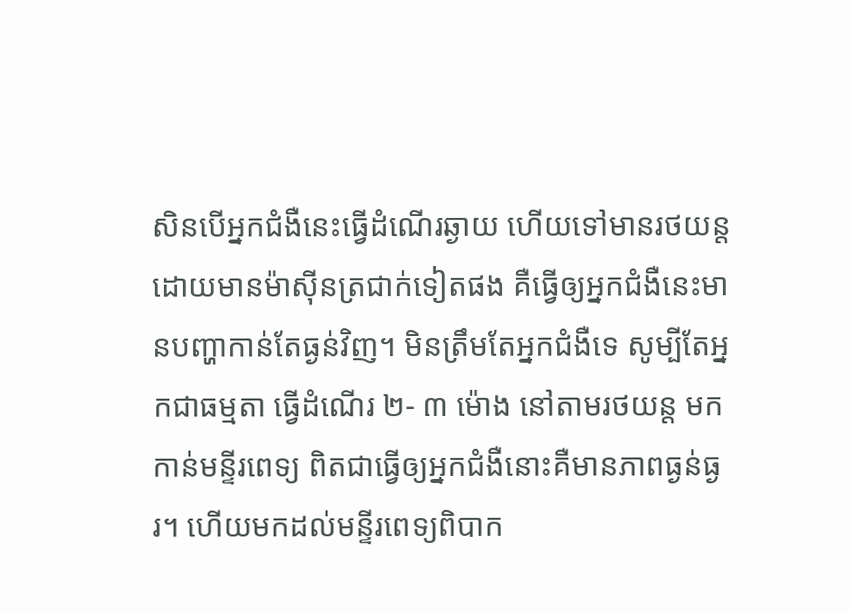សិនបើអ្នកជំងឺនេះធ្វើដំណើរឆ្ងាយ ហើយទៅមានរថយន្តដោយមានម៉ាស៊ីនត្រជាក់ទៀតផង គឺធ្វើឲ្យអ្នកជំងឺនេះមានបញ្ហាកាន់តែធ្ងន់វិញ។ មិនត្រឹមតែអ្នកជំងឺទេ សូម្បីតែអ្នកជាធម្មតា ធ្វើដំណើរ ២- ៣ ម៉ោង នៅតាមរថយន្ត មកកាន់មន្ទីរពេទ្យ ពិតជាធ្វើឲ្យអ្នកជំងឺនោះគឺមានភាពធ្ងន់ធ្ងរ។ ហើយមកដល់មន្ទីរពេទ្យពិបាក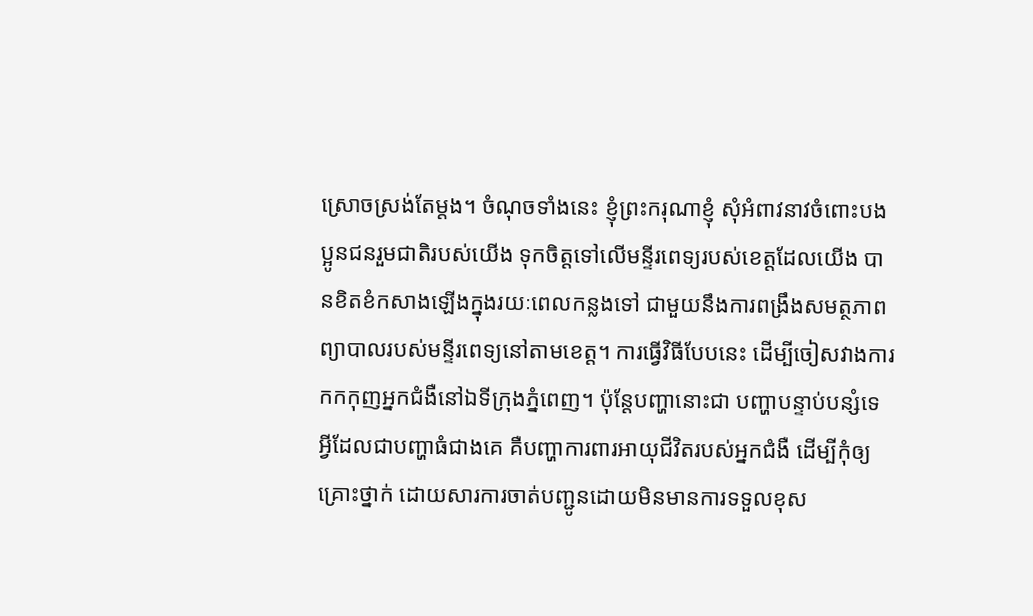ស្រោចស្រង់តែម្តង។ ចំណុចទាំងនេះ ខ្ញុំព្រះករុណាខ្ញុំ សុំអំពាវនាវចំពោះបងប្អូនជនរួមជាតិរបស់យើង ទុកចិត្តទៅលើមន្ទីរពេទ្យរបស់ខេត្តដែលយើង បានខិតខំកសាងឡើងក្នុងរយៈពេលកន្លងទៅ ជាមួយនឹងការពង្រឹងសមត្ថភាពព្យាបាលរបស់មន្ទីរពេទ្យនៅតាមខេត្ត។ ការធ្វើវិធីបែបនេះ ដើម្បីចៀសវាងការកកកុញអ្នកជំងឺនៅឯទីក្រុងភ្នំពេញ។ ប៉ុន្តែបញ្ហានោះជា បញ្ហាបន្ទាប់បន្សំទេ អ្វីដែលជាបញ្ហាធំជាងគេ គឺបញ្ហាការពារអាយុជីវិតរបស់អ្នកជំងឺ ដើម្បីកុំឲ្យគ្រោះថ្នាក់ ដោយសារការចាត់បញ្ជូនដោយមិនមានការទទួលខុស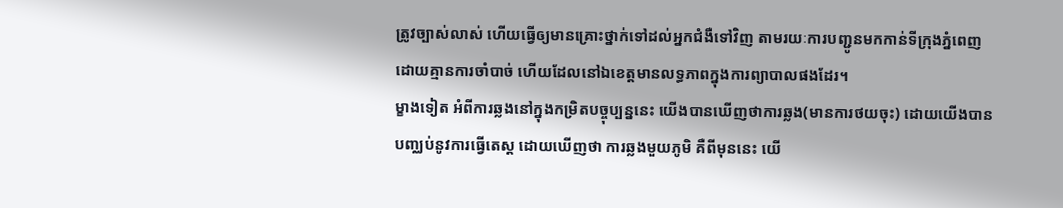ត្រូវច្បាស់លាស់ ហើយធ្វើឲ្យមានគ្រោះថ្នាក់ទៅដល់អ្នកជំងឺទៅវិញ តាមរយៈការបញ្ជូនមកកាន់ទីក្រុងភ្នំពេញ ដោយគ្មានការចាំបាច់ ហើយដែលនៅឯខេត្តមានលទ្ធភាពក្នុងការព្យាបាលផងដែរ។
ម្ខាងទៀត អំពីការឆ្លងនៅក្នុងកម្រិតបច្ចុប្បន្ននេះ យើងបានឃើញថាការឆ្លង(មានការថយចុះ) ដោយយើងបានបញ្ឈប់នូវការធ្វើតេស្ត ដោយឃើញថា ការឆ្លងមួយភូមិ គឺពីមុននេះ យើ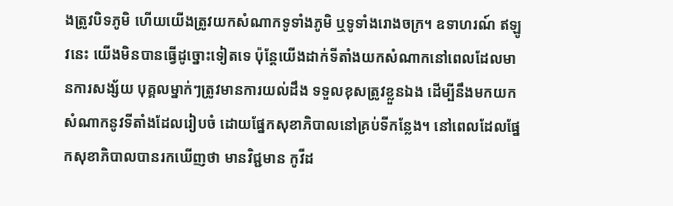ងត្រូវបិទភូមិ ហើយយើងត្រូវយកសំណាកទូទាំងភូមិ ឬទូទាំងរោងចក្រ។ ឧទាហរណ៍ ឥឡូវនេះ យើងមិនបានធ្វើដូច្នោះទៀតទេ ប៉ុន្តែយើងដាក់ទីតាំងយកសំណាកនៅពេលដែលមានការសង្ស័យ បុគ្គលម្នាក់ៗត្រូវមានការយល់ដឹង ទទួលខុសត្រូវខ្លួនឯង ដើម្បីនឹងមកយកសំណាកនូវទីតាំងដែលរៀបចំ ដោយផ្នែកសុខាភិបាលនៅគ្រប់ទីកន្លែង។ នៅពេលដែលផ្នែកសុខាភិបាលបានរកឃើញថា មានវិជ្ជមាន កូវីដ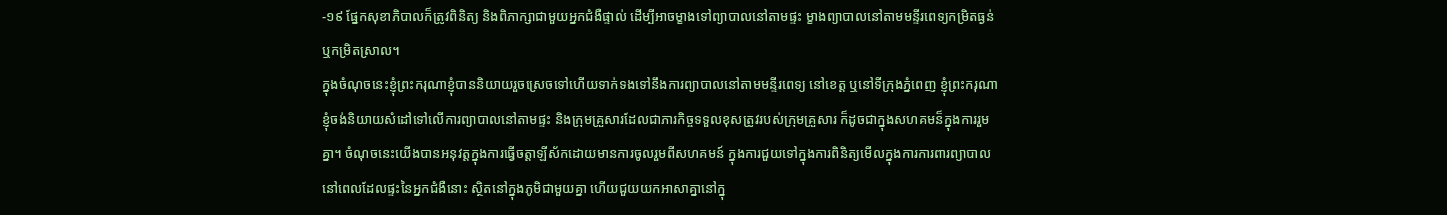-១៩ ផ្នែកសុខាភិបាលក៏ត្រូវពិនិត្យ និងពិភាក្សាជាមួយអ្នកជំងឺផ្ទាល់ ដើម្បីអាចម្ខាងទៅព្យាបាលនៅតាមផ្ទះ ម្ខាងព្យាបាលនៅតាមមន្ទីរពេទ្យកម្រិតធ្ងន់ ឬកម្រិតស្រាល។
ក្នុងចំណុចនេះខ្ញុំព្រះករុណាខ្ញុំបាននិយាយរួចស្រេចទៅហើយទាក់ទងទៅនឹងការព្យាបាលនៅតាមមន្ទីរពេទ្យ នៅខេត្ត ឬនៅទីក្រុងភ្នំពេញ ខ្ញុំព្រះករុណាខ្ញុំចង់និយាយសំដៅទៅលើការព្យាបាលនៅតាមផ្ទះ និងក្រុមគ្រួសារដែលជាភារកិច្ចទទួលខុសត្រូវរបស់ក្រុមគ្រួសារ ក៏ដូចជាក្នុងសហគមន៏ក្នុងការរួមគ្នា។ ចំណុចនេះយើងបានអនុវត្តក្នុងការធ្វើចត្តាឡីស័កដោយមានការចូលរួមពីសហគមន៍ ក្នុងការជួយទៅក្នុងការពិនិត្យមើលក្នុងការការពារព្យាបាលនៅពេលដែលផ្ទះនៃអ្នកជំងឺនោះ ស្ថិតនៅក្នុងភូមិជាមួយគ្នា ហើយជួយយកអាសាគ្នានៅក្នុ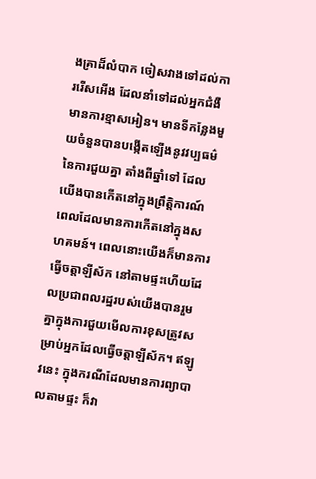ងគ្រាដ៏លំបាក ចៀសវាងទៅដល់ការរើសអើង ដែលនាំទៅដល់អ្នកជំងឺមានការខ្មាសអៀន។ មានទីកន្លែងមួយចំនួនបានបង្កើតឡើងនូវវប្បធម៌នៃការជួយគ្នា តាំងពីឆ្នាំទៅ ដែលយើងបានកើតនៅក្នុងព្រឹត្តិការណ៍ពេលដែលមានការកើតនៅក្នុងសហគមន៍។ ពេលនោះយើងក៏មានការធ្វើចត្តាឡីស័ក នៅតាមផ្ទះហើយដែលប្រជាពលរដ្ឋរបស់យើងបានរួមគ្នាក្នុងការជួយមើលការខុសត្រូវសម្រាប់អ្នកដែលធ្វើចត្តាឡីស័ក។ ឥឡូវនេះ ក្នុងករណីដែលមានការព្យាបាលតាមផ្ទះ ក៏វា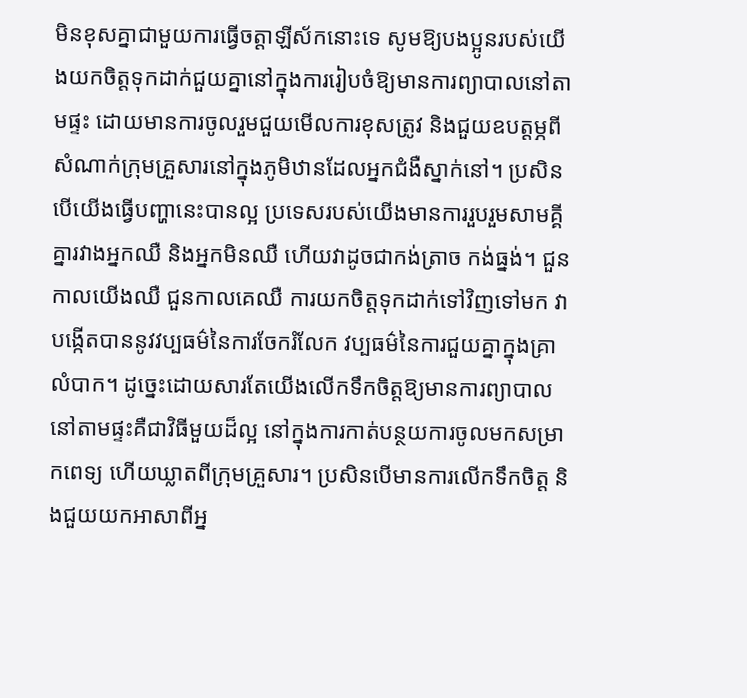មិនខុសគ្នាជាមួយការធ្វើចត្តាឡីស័កនោះទេ សូមឱ្យបងប្អូនរបស់យើងយកចិត្តទុកដាក់ជួយគ្នានៅក្នុងការរៀបចំឱ្យមានការព្យាបាលនៅតាមផ្ទះ ដោយមានការចូលរួមជួយមើលការខុសត្រូវ និងជួយឧបត្តម្ភពីសំណាក់ក្រុមគ្រួសារនៅក្នុងភូមិឋានដែលអ្នកជំងឺស្នាក់នៅ។ ប្រសិនបើយើងធ្វើបញ្ហានេះបានល្អ ប្រទេសរបស់យើងមានការរួបរួមសាមគ្គីគ្នារវាងអ្នកឈឺ និងអ្នកមិនឈឺ ហើយវាដូចជាកង់ត្រាច កង់ធ្នង់។ ជួនកាលយើងឈឺ ជួនកាលគេឈឺ ការយកចិត្តទុកដាក់ទៅវិញទៅមក វាបង្កើតបាននូវវប្បធម៌នៃការចែករំលែក វប្បធម៌នៃការជួយគ្នាក្នុងគ្រាលំបាក។ ដូច្នេះដោយសារតែយើងលើកទឹកចិត្តឱ្យមានការព្យាបាលនៅតាមផ្ទះគឺជាវិធីមួយដ៏ល្អ នៅក្នុងការកាត់បន្ថយការចូលមកសម្រាកពេទ្យ ហើយឃ្លាតពីក្រុមគ្រួសារ។ ប្រសិនបើមានការលើកទឹកចិត្ត និងជួយយកអាសាពីអ្ន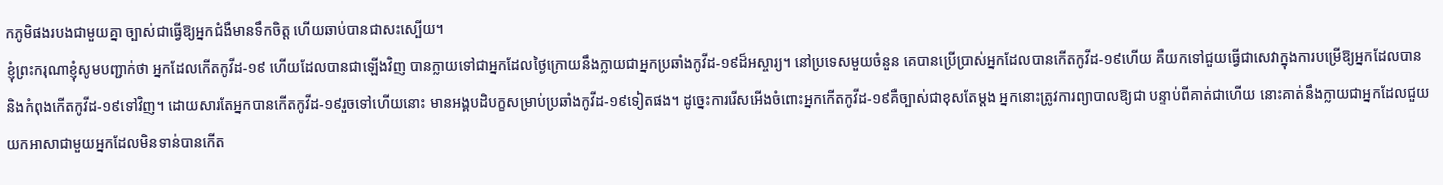កភូមិផងរបងជាមួយគ្នា ច្បាស់ជាធ្វើឱ្យអ្នកជំងឺមានទឹកចិត្ត ហើយឆាប់បានជាសះស្បើយ។
ខ្ញុំព្រះករុណាខ្ញុំសូមបញ្ជាក់ថា អ្នកដែលកើតកូវីដ-១៩ ហើយដែលបានជាឡើងវិញ បានក្លាយទៅជាអ្នកដែលថ្ងៃក្រោយនឹងក្លាយជាអ្នកប្រឆាំងកូវីដ-១៩ដ៏អស្ចារ្យ។ នៅប្រទេសមួយចំនួន គេបានប្រើប្រាស់អ្នកដែលបានកើតកូវីដ-១៩ហើយ គឺយកទៅជួយធ្វើជាសេវាក្នុងការបម្រើឱ្យអ្នកដែលបាននិងកំពុងកើតកូវីដ-១៩ទៅវិញ។ ដោយសារតែអ្នកបានកើតកូវីដ-១៩រួចទៅហើយនោះ មានអង្គបដិបក្ខសម្រាប់ប្រឆាំងកូវីដ-១៩ទៀតផង។ ដូច្នេះការរើសអើងចំពោះអ្នកកើតកូវីដ-១៩គឺច្បាស់ជាខុសតែម្តង អ្នកនោះត្រូវការព្យាបាលឱ្យជា បន្ទាប់ពីគាត់ជាហើយ នោះគាត់នឹងក្លាយជាអ្នកដែលជួយយកអាសាជាមួយអ្នកដែលមិនទាន់បានកើត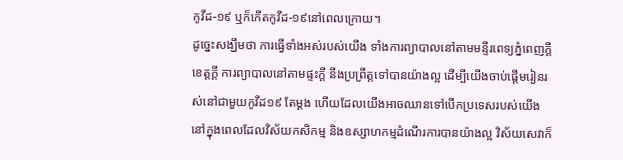កូវីដ-១៩ ឬក៏កើតកូវីដ-១៩នៅពេលក្រោយ។
ដូច្នេះសង្ឃឹមថា ការធ្វើទាំងអស់របស់យើង ទាំងការព្យាបាលនៅតាមមន្ទីរពេទ្យភ្នំពេញក្តី ខេត្តក្តី ការព្យាបាលនៅតាមផ្ទះក្តី នឹងប្រព្រឹត្តទៅបានយ៉ាងល្អ ដើម្បីយើងចាប់ផ្តើមរៀនរស់នៅជាមួយកូវីដ១៩ តែម្តង ហើយដែលយើងអាចឈានទៅបើកប្រទេសរបស់យើងនៅក្នុងពេលដែលវិស័យកសិកម្ម និងឧស្សាហកម្មដំណើរការបានយ៉ាងល្អ វិស័យសេវាក៏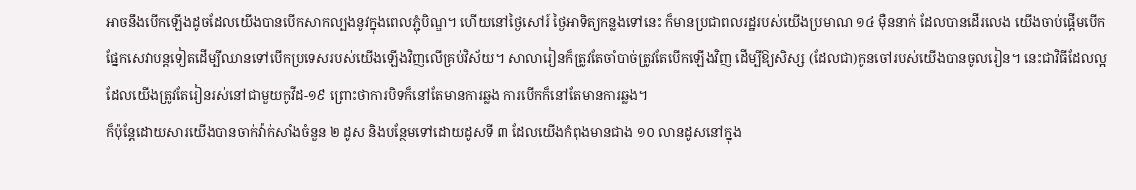អាចនឹងបើកឡើងដូចដែលយើងបានបើកសាកល្បងនូវក្នុងពេលភ្ជុំបិណ្ឌ។ ហើយនៅថ្ងៃសៅរ៍ ថ្ងៃអាទិត្យកន្លងទៅនេះ ក៏មានប្រជាពលរដ្ឋរបស់យើងប្រមាណ ១៤ ម៉ឺននាក់ ដែលបានដើរលេង យើងចាប់ផ្តើមបើកផ្នែកសេវាបន្តទៀតដើម្បីឈានទៅបើកប្រទេសរបស់យើងឡើងវិញលើគ្រប់វិស័យ។ សាលារៀនក៏ត្រូវតែចាំបាច់ត្រូវតែបើកឡើងវិញ ដើម្បីឱ្យសិស្ស (ដែលជា)កូនចៅរបស់យើងបានចូលរៀន។ នេះជាវិធីដែលល្អ ដែលយើងត្រូវតែរៀនរស់នៅជាមួយកូវីដ-១៩ ព្រោះថាការបិទក៏នៅតែមានការឆ្លង ការបើកក៏នៅតែមានការឆ្លង។
ក៏ប៉ុន្តែដោយសារយើងបានចាក់វ៉ាក់សាំងចំនួន ២ ដូស និងបន្ថែមទៅដោយដូសទី ៣ ដែលយើងកំពុងមានជាង ១០ លានដូសនៅក្នុង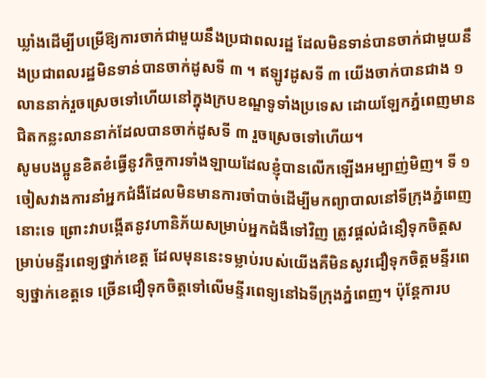ឃ្លាំងដើម្បីបម្រើឱ្យការចាក់ជាមួយនឹងប្រជាពលរដ្ឋ ដែលមិនទាន់បានចាក់ជាមួយនឹងប្រជាពលរដ្ឋមិនទាន់បានចាក់ដូសទី ៣ ។ ឥឡូវដូសទី ៣ យើងចាក់បានជាង ១ លាននាក់រួចស្រេចទៅហើយនៅក្នុងក្របខណ្ឌទូទាំងប្រទេស ដោយឡែកភ្នំពេញមានជិតកន្លះលាននាក់ដែលបានចាក់ដូសទី ៣ រួចស្រេចទៅហើយ។
សូមបងប្អូនខិតខំធ្វើនូវកិច្ចការទាំងឡាយដែលខ្ញុំបានលើកឡើងអម្បាញ់មិញ។ ទី ១ ចៀសវាងការនាំអ្នកជំងឺដែលមិនមានការចាំបាច់ដើម្បីមកព្យាបាលនៅទីក្រុងភ្នំពេញនោះទេ ព្រោះវាបង្កើតនូវហានិភ័យសម្រាប់អ្នកជំងឺទៅវិញ ត្រូវផ្តល់ជំនឿទុកចិត្តសម្រាប់មន្ទីរពេទ្យថ្នាក់ខេត្ត ដែលមុននេះទម្លាប់របស់យើងគឺមិនសូវជឿទុកចិត្តមន្ទីរពេទ្យថ្នាក់ខេត្តទេ ច្រើនជឿទុកចិត្តទៅលើមន្ទីរពេទ្យនៅឯទីក្រុងភ្នំពេញ។ ប៉ុន្តែការប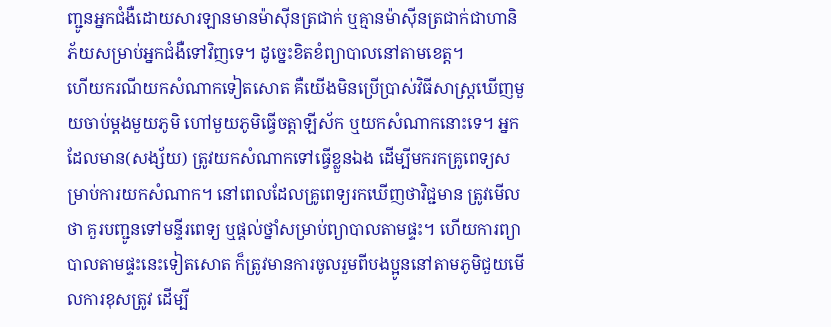ញ្ជូនអ្នកជំងឺដោយសារឡានមានម៉ាស៊ីនត្រជាក់ ឬគ្មានម៉ាស៊ីនត្រជាក់ជាហានិភ័យសម្រាប់អ្នកជំងឺទៅវិញទេ។ ដូច្នេះខិតខំព្យាបាលនៅតាមខេត្ត។
ហើយករណីយកសំណាកទៀតសោត គឺយើងមិនប្រើប្រាស់វិធីសាស្រ្តឃើញមួយចាប់ម្តងមួយភូមិ ហៅមួយភូមិធ្វើចត្តាឡីស័ក ឬយកសំណាកនោះទេ។ អ្នកដែលមាន(សង្ស័យ) ត្រូវយកសំណាកទៅធ្វើខ្លួនឯង ដើម្បីមករកគ្រូពេទ្យសម្រាប់ការយកសំណាក។ នៅពេលដែលគ្រូពេទ្យរកឃើញថាវិជ្ជមាន ត្រូវមើលថា គួរបញ្ជូនទៅមន្ទីរពេទ្យ ឬផ្តល់ថ្នាំសម្រាប់ព្យាបាលតាមផ្ទះ។ ហើយការព្យាបាលតាមផ្ទះនេះទៀតសោត ក៏ត្រូវមានការចូលរួមពីបងប្អូននៅតាមភូមិជួយមើលការខុសត្រូវ ដើម្បី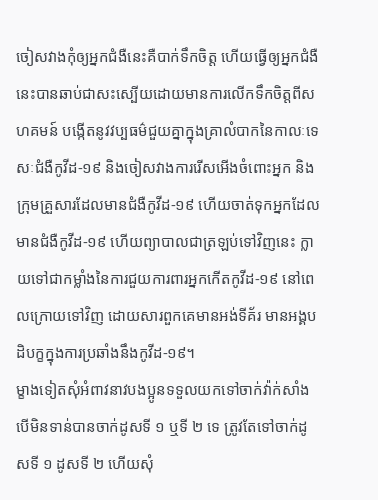ចៀសវាងកុំឲ្យអ្នកជំងឺនេះគឺបាក់ទឹកចិត្ត ហើយធ្វើឲ្យអ្នកជំងឺនេះបានឆាប់ជាសះស្បើយដោយមានការលើកទឹកចិត្តពីសហគមន៍ បង្កើតនូវវប្បធម៌ជួយគ្នាក្នុងគ្រាលំបាកនៃកាលៈទេសៈជំងឺកូវីដ-១៩ និងចៀសវាងការរើសអើងចំពោះអ្នក និងក្រុមគ្រួសារដែលមានជំងឺកូវីដ-១៩ ហើយចាត់ទុកអ្នកដែលមានជំងឺកូវីដ-១៩ ហើយព្យាបាលជាត្រឡប់ទៅវិញនេះ ក្លាយទៅជាកម្លាំងនៃការជួយការពារអ្នកកើតកូវីដ-១៩ នៅពេលក្រោយទៅវិញ ដោយសារពួកគេមានអង់ទីគ័រ មានអង្គបដិបក្ខក្នុងការប្រឆាំងនឹងកូវីដ-១៩។
ម្ខាងទៀតសុំអំពាវនាវបងប្អូនទទួលយកទៅចាក់វ៉ាក់សាំង បើមិនទាន់បានចាក់ដូសទី ១ ឬទី ២ ទេ ត្រូវតែទៅចាក់ដូសទី ១ ដូសទី ២ ហើយសុំ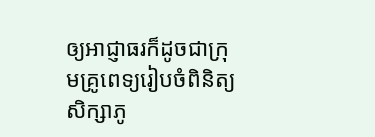ឲ្យអាជ្ញាធរក៏ដូចជាក្រុមគ្រូពេទ្យរៀបចំពិនិត្យសិក្សាភូ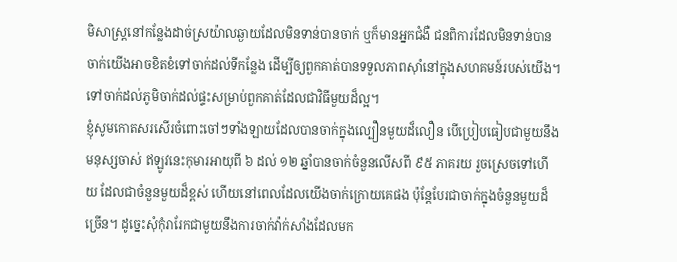មិសាស្រ្តនៅកន្លែងដាច់ស្រយ៉ាលឆ្ងាយដែលមិនទាន់បានចាក់ ឬក៏មានអ្នកជំងឺ ជនពិការដែលមិនទាន់បានចាក់យើងអាចខិតខំទៅចាក់ដល់ទីកន្លែង ដើម្បីឲ្យពួកគាត់បានទទួលភាពស៊ាំនៅក្នុងសហគមន៍របស់យើង។ ទៅចាក់ដល់ភូមិចាក់ដល់ផ្ទះសម្រាប់ពួកគាត់ដែលជាវិធីមួយដ៏ល្អ។
ខ្ញុំសូមកោតសរសើរចំពោះចៅៗទាំងឡាយដែលបានចាក់ក្នុងល្បឿនមួយដ៏លឿន បើប្រៀបធៀបជាមួយនឹងមនុស្សចាស់ ឥឡូវនេះកុមារអាយុពី ៦ ដល់ ១២ ឆ្នាំបានចាក់ចំនួនលើសពី ៩៥ ភាគរយ រួចស្រេចទៅហើយ ដែលជាចំនួនមួយដ៏ខ្ពស់ ហើយនៅពេលដែលយើងចាក់ក្រោយគេផង ប៉ុន្តែបែរជាចាក់ក្នុងចំនួនមួយដ៏ច្រើន។ ដូច្នេះសុំកុំរារែកជាមួយនឹងការចាក់វ៉ាក់សាំងដែលមក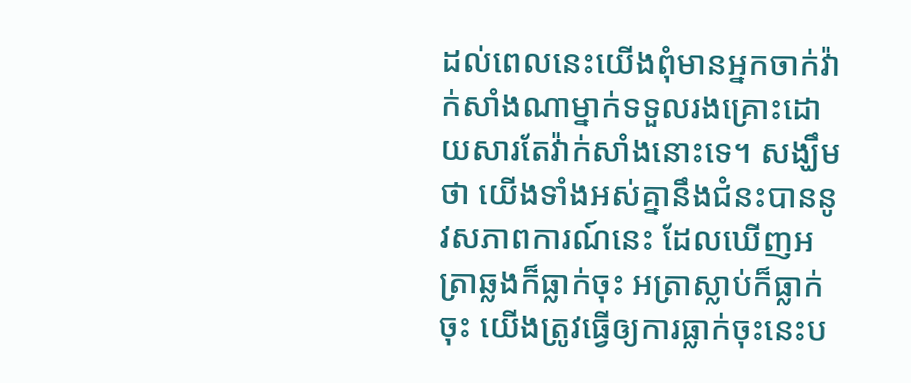ដល់ពេលនេះយើងពុំមានអ្នកចាក់វ៉ាក់សាំងណាម្នាក់ទទួលរងគ្រោះដោយសារតែវ៉ាក់សាំងនោះទេ។ សង្ឃឹមថា យើងទាំងអស់គ្នានឹងជំនះបាននូវសភាពការណ៍នេះ ដែលឃើញអត្រាឆ្លងក៏ធ្លាក់ចុះ អត្រាស្លាប់ក៏ធ្លាក់ចុះ យើងត្រូវធ្វើឲ្យការធ្លាក់ចុះនេះប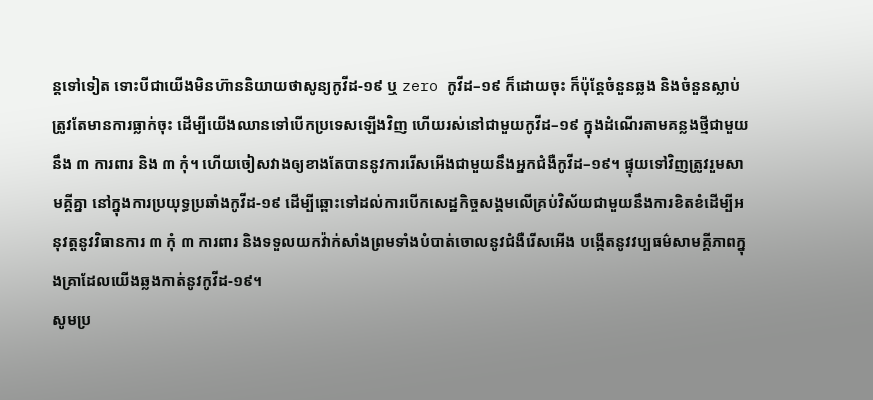ន្តទៅទៀត ទោះបីជាយើងមិនហ៊ាននិយាយថាសូន្យកូវីដ-១៩ ឬ zero កូវីដ–១៩ ក៏ដោយចុះ ក៏ប៉ុន្តែចំនួនឆ្លង និងចំនួនស្លាប់ត្រូវតែមានការធ្លាក់ចុះ ដើម្បីយើងឈានទៅបើកប្រទេសឡើងវិញ ហើយរស់នៅជាមួយកូវីដ–១៩ ក្នុងដំណើរតាមគន្លងថ្មីជាមួយនឹង ៣ ការពារ និង ៣ កុំ។ ហើយចៀសវាងឲ្យខាងតែបាននូវការរើសអើងជាមួយនឹងអ្នកជំងឺកូវីដ–១៩។ ផ្ទុយទៅវិញត្រូវរួមសាមគ្គីគ្នា នៅក្នុងការប្រយុទ្ធប្រឆាំងកូវីដ-១៩ ដើម្បីឆ្ពោះទៅដល់ការបើកសេដ្ឋកិច្ចសង្គមលើគ្រប់វិស័យជាមួយនឹងការខិតខំដើម្បីអនុវត្តនូវវិធានការ ៣ កុំ ៣ ការពារ និងទទួលយកវ៉ាក់សាំងព្រមទាំងបំបាត់ចោលនូវជំងឺរើសអើង បង្កើតនូវវប្បធម៌សាមគ្គីភាពក្នុងគ្រាដែលយើងឆ្លងកាត់នូវកូវីដ-១៩។
សូមប្រ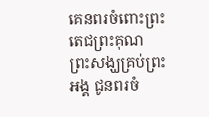គេនពរចំពោះព្រះតេជព្រះគុណ ព្រះសង្ឃគ្រប់ព្រះអង្គ ជូនពរចំ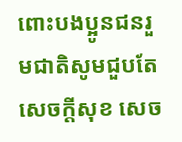ពោះបងប្អូនជនរួមជាតិសូមជួបតែសេចក្តីសុខ សេច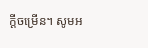ក្តីចម្រើន។ សូមអ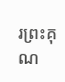រព្រះគុណ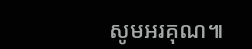សូមអរគុណ៕